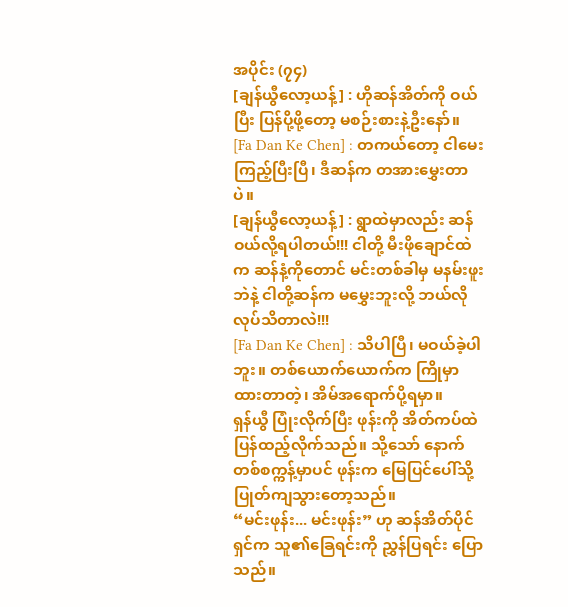အပိုင်း (၇၄)
[ချန်ယွီလော့ယန့်] : ဟိုဆန်အိတ်ကို ဝယ်ပြီး ပြန်ပို့ဖို့တော့ မစဉ်းစားနဲ့ဦးနော်။
[Fa Dan Ke Chen] : တကယ်တော့ ငါမေးကြည့်ပြီးပြီ၊ ဒီဆန်က တအားမွှေးတာပဲ။
[ချန်ယွီလော့ယန့်] : ရွာထဲမှာလည်း ဆန်ဝယ်လို့ရပါတယ်!!! ငါတို့ မီးဖိုချောင်ထဲက ဆန်နံ့ကိုတောင် မင်းတစ်ခါမှ မနမ်းဖူးဘဲနဲ့ ငါတို့ဆန်က မမွှေးဘူးလို့ ဘယ်လိုလုပ်သိတာလဲ!!!
[Fa Dan Ke Chen] : သိပါပြီ၊ မဝယ်ခဲ့ပါဘူး။ တစ်ယောက်ယောက်က ကြိုမှာထားတာတဲ့၊ အိမ်အရောက်ပို့ရမှာ။
ရှန်ယွီ ပြုံးလိုက်ပြီး ဖုန်းကို အိတ်ကပ်ထဲ ပြန်ထည့်လိုက်သည်။ သို့သော် နောက်တစ်စက္ကန့်မှာပင် ဖုန်းက မြေပြင်ပေါ်သို့ ပြုတ်ကျသွားတော့သည်။
“မင်းဖုန်း... မင်းဖုန်း” ဟု ဆန်အိတ်ပိုင်ရှင်က သူ၏ခြေရင်းကို ညွှန်ပြရင်း ပြောသည်။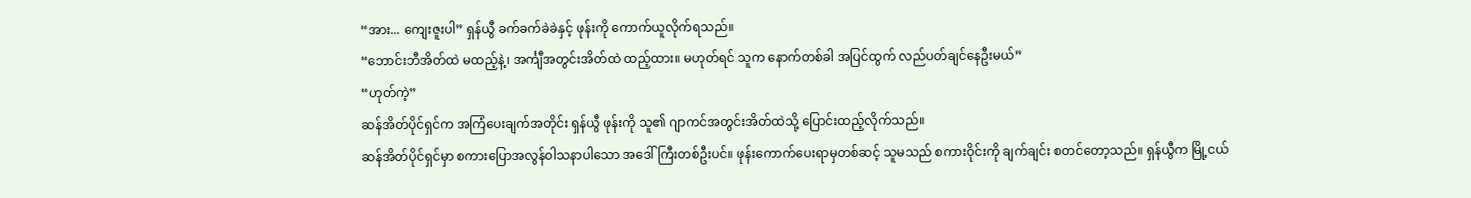“အား... ကျေးဇူးပါ” ရှန်ယွီ ခက်ခက်ခဲခဲနှင့် ဖုန်းကို ကောက်ယူလိုက်ရသည်။
“ဘောင်းဘီအိတ်ထဲ မထည့်နဲ့၊ အင်္ကျီအတွင်းအိတ်ထဲ ထည့်ထား။ မဟုတ်ရင် သူက နောက်တစ်ခါ အပြင်ထွက် လည်ပတ်ချင်နေဦးမယ်”
“ဟုတ်ကဲ့”
ဆန်အိတ်ပိုင်ရှင်က အကြံပေးချက်အတိုင်း ရှန်ယွီ ဖုန်းကို သူ၏ ဂျာကင်အတွင်းအိတ်ထဲသို့ ပြောင်းထည့်လိုက်သည်။
ဆန်အိတ်ပိုင်ရှင်မှာ စကားပြောအလွန်ဝါသနာပါသော အဒေါ်ကြီးတစ်ဦးပင်။ ဖုန်းကောက်ပေးရာမှတစ်ဆင့် သူမသည် စကားဝိုင်းကို ချက်ချင်း စတင်တော့သည်။ ရှန်ယွီက မြို့ငယ်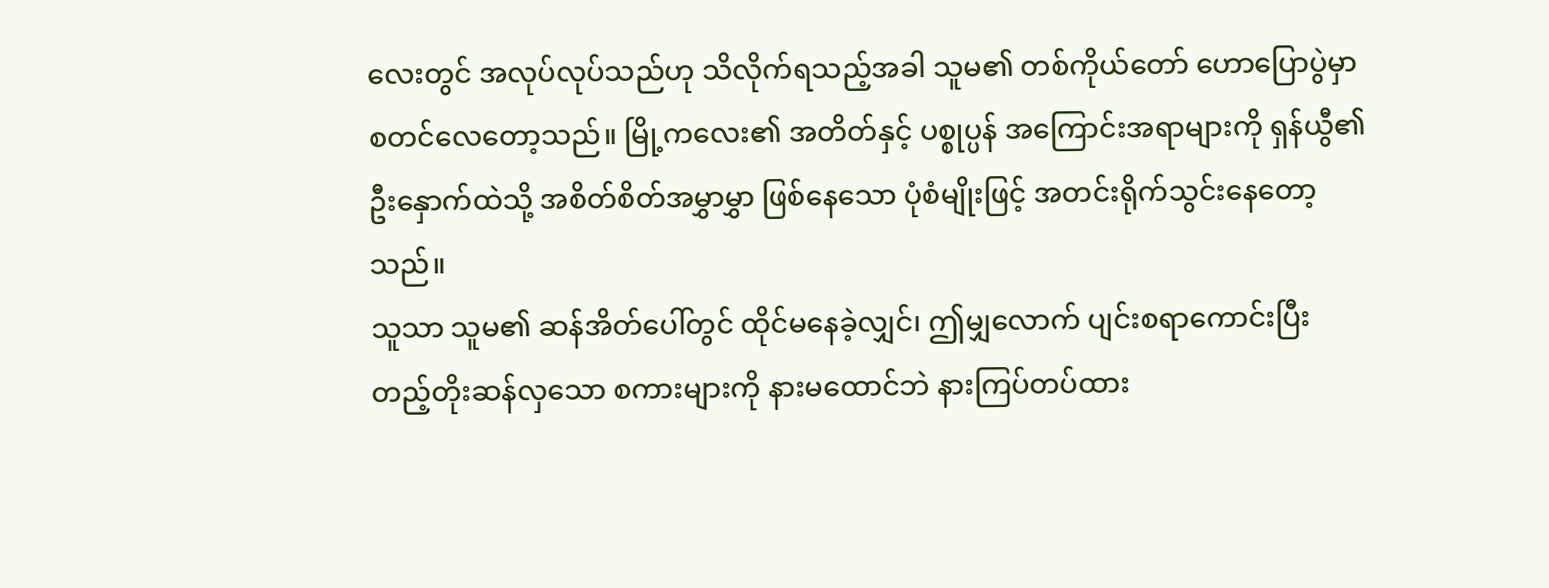လေးတွင် အလုပ်လုပ်သည်ဟု သိလိုက်ရသည့်အခါ သူမ၏ တစ်ကိုယ်တော် ဟောပြောပွဲမှာ စတင်လေတော့သည်။ မြို့ကလေး၏ အတိတ်နှင့် ပစ္စုပ္ပန် အကြောင်းအရာများကို ရှန်ယွီ၏ ဦးနှောက်ထဲသို့ အစိတ်စိတ်အမွှာမွှာ ဖြစ်နေသော ပုံစံမျိုးဖြင့် အတင်းရိုက်သွင်းနေတော့သည်။
သူသာ သူမ၏ ဆန်အိတ်ပေါ်တွင် ထိုင်မနေခဲ့လျှင်၊ ဤမျှလောက် ပျင်းစရာကောင်းပြီး တည့်တိုးဆန်လှသော စကားများကို နားမထောင်ဘဲ နားကြပ်တပ်ထား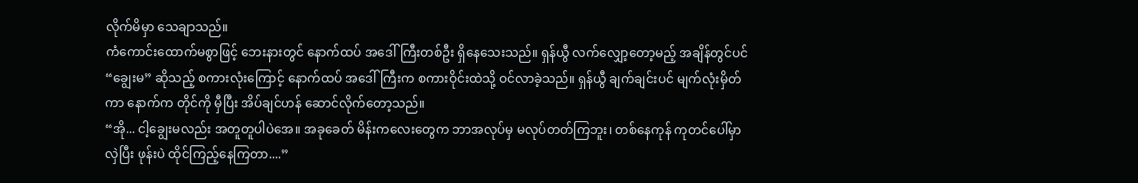လိုက်မိမှာ သေချာသည်။
ကံကောင်းထောက်မစွာဖြင့် ဘေးနားတွင် နောက်ထပ် အဒေါ်ကြီးတစ်ဦး ရှိနေသေးသည်။ ရှန်ယွီ လက်လျှော့တော့မည့် အချိန်တွင်ပင် “ချွေးမ” ဆိုသည့် စကားလုံးကြောင့် နောက်ထပ် အဒေါ်ကြီးက စကားဝိုင်းထဲသို့ ဝင်လာခဲ့သည်။ ရှန်ယွီ ချက်ချင်းပင် မျက်လုံးမှိတ်ကာ နောက်က တိုင်ကို မှီပြီး အိပ်ချင်ဟန် ဆောင်လိုက်တော့သည်။
“အို... ငါ့ချွေးမလည်း အတူတူပါပဲအေ။ အခုခေတ် မိန်းကလေးတွေက ဘာအလုပ်မှ မလုပ်တတ်ကြဘူး၊ တစ်နေကုန် ကုတင်ပေါ်မှာ လှဲပြီး ဖုန်းပဲ ထိုင်ကြည့်နေကြတာ....”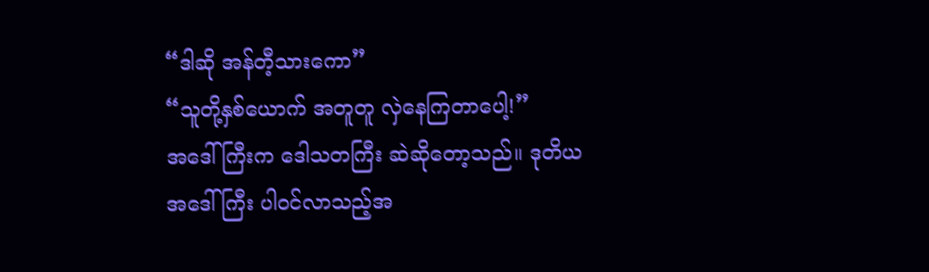“ဒါဆို အန်တီ့သားကော”
“သူတို့နှစ်ယောက် အတူတူ လှဲနေကြတာပေါ့!”
အဒေါ်ကြီးက ဒေါသတကြီး ဆဲဆိုတော့သည်။ ဒုတိယ အဒေါ်ကြီး ပါဝင်လာသည့်အ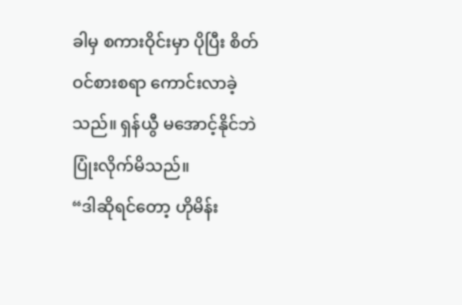ခါမှ စကားဝိုင်းမှာ ပိုပြီး စိတ်ဝင်စားစရာ ကောင်းလာခဲ့သည်။ ရှန်ယွီ မအောင့်နိုင်ဘဲ ပြုံးလိုက်မိသည်။
“ဒါဆိုရင်တော့ ဟိုမိန်း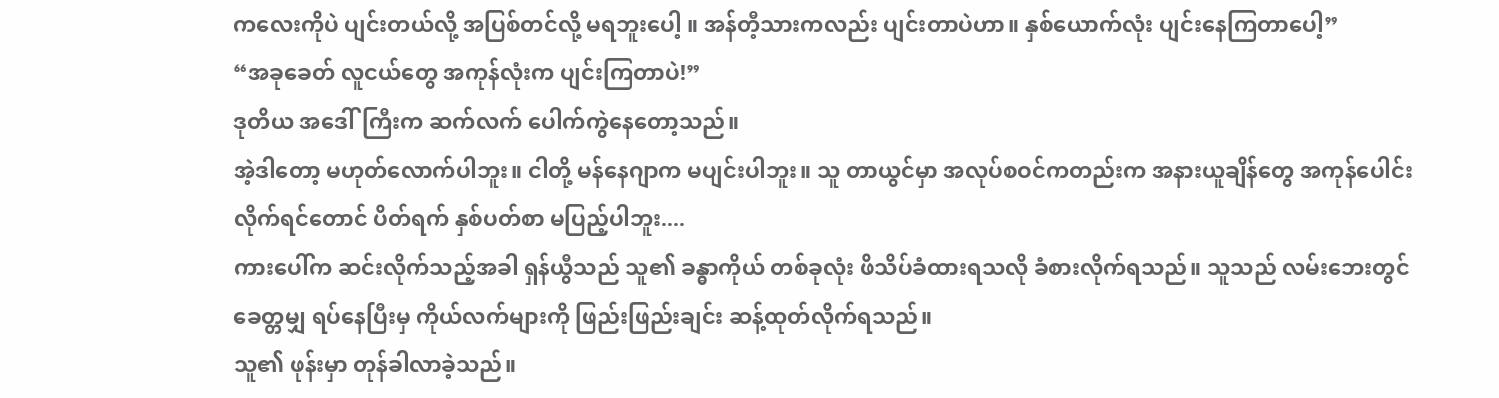ကလေးကိုပဲ ပျင်းတယ်လို့ အပြစ်တင်လို့ မရဘူးပေါ့ ။ အန်တီ့သားကလည်း ပျင်းတာပဲဟာ။ နှစ်ယောက်လုံး ပျင်းနေကြတာပေါ့”
“အခုခေတ် လူငယ်တွေ အကုန်လုံးက ပျင်းကြတာပဲ!”
ဒုတိယ အဒေါ်ကြီးက ဆက်လက် ပေါက်ကွဲနေတော့သည်။
အဲ့ဒါတော့ မဟုတ်လောက်ပါဘူး။ ငါတို့ မန်နေဂျာက မပျင်းပါဘူး။ သူ တာယွင်မှာ အလုပ်စဝင်ကတည်းက အနားယူချိန်တွေ အကုန်ပေါင်းလိုက်ရင်တောင် ပိတ်ရက် နှစ်ပတ်စာ မပြည့်ပါဘူး....
ကားပေါ်က ဆင်းလိုက်သည့်အခါ ရှန်ယွီသည် သူ၏ ခန္ဓာကိုယ် တစ်ခုလုံး ဖိသိပ်ခံထားရသလို ခံစားလိုက်ရသည်။ သူသည် လမ်းဘေးတွင် ခေတ္တမျှ ရပ်နေပြီးမှ ကိုယ်လက်များကို ဖြည်းဖြည်းချင်း ဆန့်ထုတ်လိုက်ရသည်။
သူ၏ ဖုန်းမှာ တုန်ခါလာခဲ့သည်။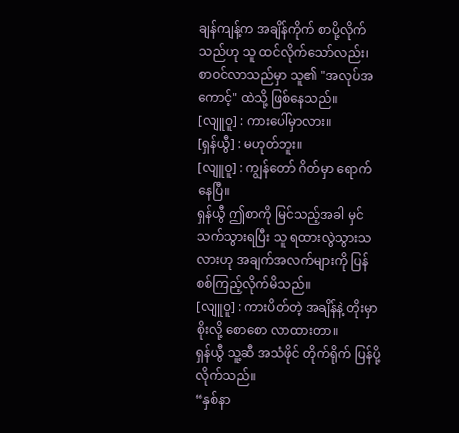ချန်ကျန့်က အချိန်ကိုက် စာပို့လိုက်သည်ဟု သူ ထင်လိုက်သော်လည်း၊ စာဝင်လာသည်မှာ သူ၏ "အလုပ်အကောင့်" ထဲသို့ ဖြစ်နေသည်။
[လျူဝူ] : ကားပေါ်မှာလား။
[ရှန်ယွီ] : မဟုတ်ဘူး။
[လျူဝူ] : ကျွန်တော် ဂိတ်မှာ ရောက်နေပြီ။
ရှန်ယွီ ဤစာကို မြင်သည့်အခါ မှင်သက်သွားရပြီး သူ ရထားလွဲသွားသလားဟု အချက်အလက်များကို ပြန်စစ်ကြည့်လိုက်မိသည်။
[လျူဝူ] : ကားပိတ်တဲ့ အချိန်နဲ့ တိုးမှာစိုးလို့ စောစော လာထားတာ။
ရှန်ယွီ သူ့ဆီ အသံဖိုင် တိုက်ရိုက် ပြန်ပို့လိုက်သည်။
“နှစ်နာ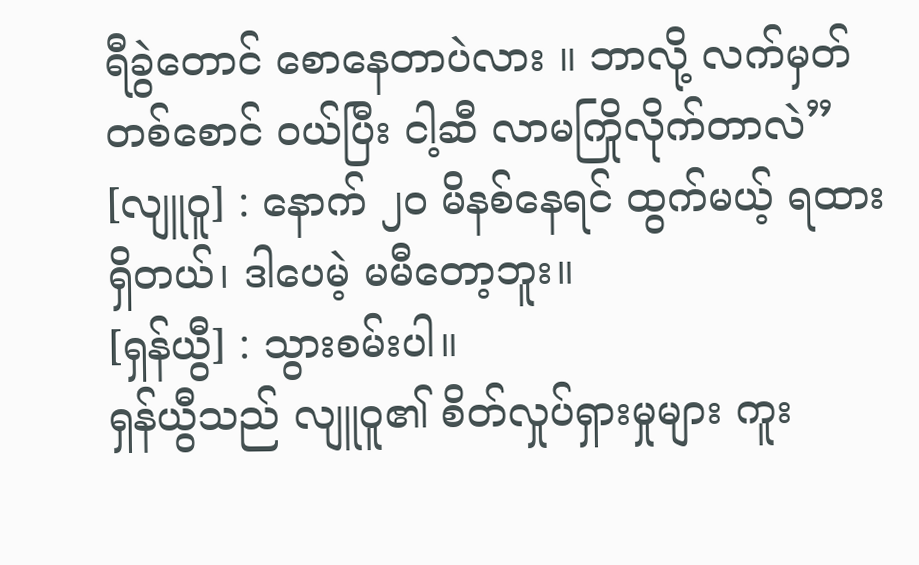ရီခွဲတောင် စောနေတာပဲလား ။ ဘာလို့ လက်မှတ်တစ်စောင် ဝယ်ပြီး ငါ့ဆီ လာမကြိုလိုက်တာလဲ”
[လျူဝူ] : နောက် ၂၀ မိနစ်နေရင် ထွက်မယ့် ရထား ရှိတယ်၊ ဒါပေမဲ့ မမီတော့ဘူး။
[ရှန်ယွီ] : သွားစမ်းပါ။
ရှန်ယွီသည် လျူဝူ၏ စိတ်လှုပ်ရှားမှုများ ကူး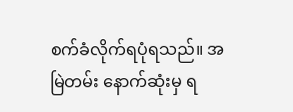စက်ခံလိုက်ရပုံရသည်။ အမြဲတမ်း နောက်ဆုံးမှ ရ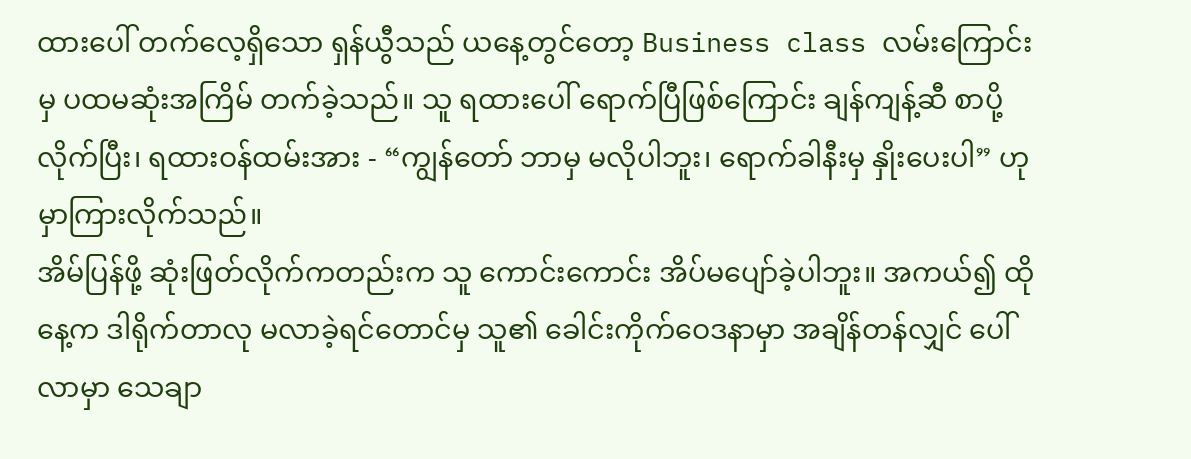ထားပေါ် တက်လေ့ရှိသော ရှန်ယွီသည် ယနေ့တွင်တော့ Business class လမ်းကြောင်းမှ ပထမဆုံးအကြိမ် တက်ခဲ့သည်။ သူ ရထားပေါ် ရောက်ပြီဖြစ်ကြောင်း ချန်ကျန့်ဆီ စာပို့လိုက်ပြီး၊ ရထားဝန်ထမ်းအား - “ကျွန်တော် ဘာမှ မလိုပါဘူး၊ ရောက်ခါနီးမှ နှိုးပေးပါ” ဟု မှာကြားလိုက်သည်။
အိမ်ပြန်ဖို့ ဆုံးဖြတ်လိုက်ကတည်းက သူ ကောင်းကောင်း အိပ်မပျော်ခဲ့ပါဘူး။ အကယ်၍ ထိုနေ့က ဒါရိုက်တာလု မလာခဲ့ရင်တောင်မှ သူ၏ ခေါင်းကိုက်ဝေဒနာမှာ အချိန်တန်လျှင် ပေါ်လာမှာ သေချာ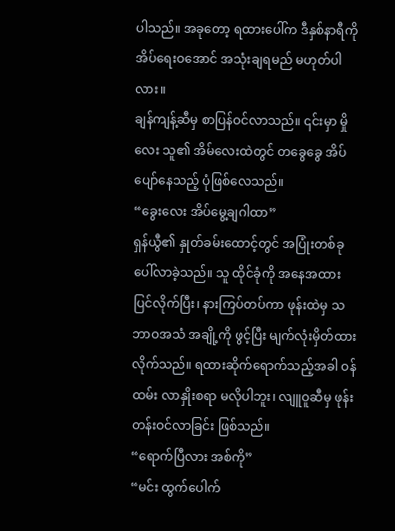ပါသည်။ အခုတော့ ရထားပေါ်က ဒီနှစ်နာရီကို အိပ်ရေးဝအောင် အသုံးချရမည် မဟုတ်ပါလား။
ချန်ကျန့်ဆီမှ စာပြန်ဝင်လာသည်။ ၎င်းမှာ မှိုလေး သူ၏ အိမ်လေးထဲတွင် တခွေခွေ အိပ်ပျော်နေသည့် ပုံဖြစ်လေသည်။
“ခွေးလေး အိပ်မွေ့ချဂါထာ”
ရှန်ယွီ၏ နှုတ်ခမ်းထောင့်တွင် အပြုံးတစ်ခု ပေါ်လာခဲ့သည်။ သူ ထိုင်ခုံကို အနေအထား ပြင်လိုက်ပြီး၊ နားကြပ်တပ်ကာ ဖုန်းထဲမှ သဘာဝအသံ အချို့ကို ဖွင့်ပြီး မျက်လုံးမှိတ်ထားလိုက်သည်။ ရထားဆိုက်ရောက်သည့်အခါ ဝန်ထမ်း လာနှိုးစရာ မလိုပါဘူး၊ လျူဝူဆီမှ ဖုန်း တန်းဝင်လာခြင်း ဖြစ်သည်။
“ရောက်ပြီလား အစ်ကို”
“မင်း ထွက်ပေါက်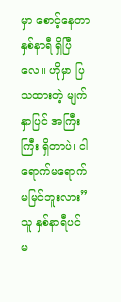မှာ စောင့်နေတာ နှစ်နာရီ ရှိပြီလေ။ ဟိုမှာ ပြသထားတဲ့ မျက်နှာပြင် အကြီးကြီး ရှိတာပဲ၊ ငါ ရောက်မရောက် မမြင်ဘူးလား”
သူ နှစ်နာရီပင် မ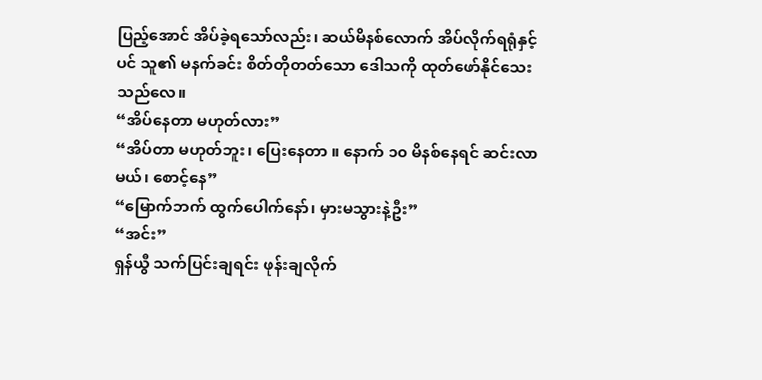ပြည့်အောင် အိပ်ခဲ့ရသော်လည်း၊ ဆယ်မိနစ်လောက် အိပ်လိုက်ရရုံနှင့်ပင် သူ၏ မနက်ခင်း စိတ်တိုတတ်သော ဒေါသကို ထုတ်ဖော်နိုင်သေးသည်လေ။
“အိပ်နေတာ မဟုတ်လား”
“အိပ်တာ မဟုတ်ဘူး၊ ပြေးနေတာ ။ နောက် ၁၀ မိနစ်နေရင် ဆင်းလာမယ်၊ စောင့်နေ”
“မြောက်ဘက် ထွက်ပေါက်နော်၊ မှားမသွားနဲ့ဦး”
“အင်း”
ရှန်ယွီ သက်ပြင်းချရင်း ဖုန်းချလိုက်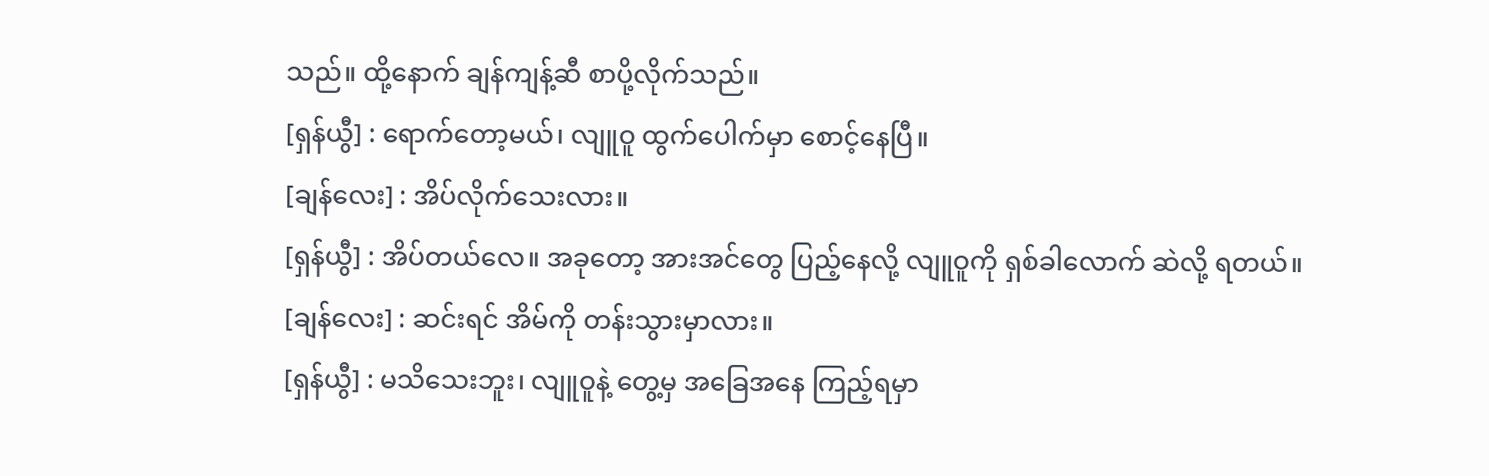သည်။ ထို့နောက် ချန်ကျန့်ဆီ စာပို့လိုက်သည်။
[ရှန်ယွီ] : ရောက်တော့မယ်၊ လျူဝူ ထွက်ပေါက်မှာ စောင့်နေပြီ။
[ချန်လေး] : အိပ်လိုက်သေးလား။
[ရှန်ယွီ] : အိပ်တယ်လေ။ အခုတော့ အားအင်တွေ ပြည့်နေလို့ လျူဝူကို ရှစ်ခါလောက် ဆဲလို့ ရတယ်။
[ချန်လေး] : ဆင်းရင် အိမ်ကို တန်းသွားမှာလား။
[ရှန်ယွီ] : မသိသေးဘူး၊ လျူဝူနဲ့ တွေ့မှ အခြေအနေ ကြည့်ရမှာ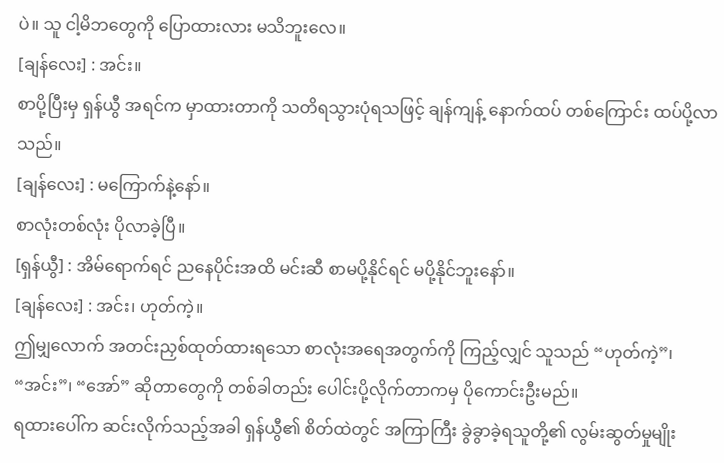ပဲ။ သူ ငါ့မိဘတွေကို ပြောထားလား မသိဘူးလေ။
[ချန်လေး] : အင်း။
စာပို့ပြီးမှ ရှန်ယွီ အရင်က မှာထားတာကို သတိရသွားပုံရသဖြင့် ချန်ကျန့် နောက်ထပ် တစ်ကြောင်း ထပ်ပို့လာသည်။
[ချန်လေး] : မကြောက်နဲ့နော်။
စာလုံးတစ်လုံး ပိုလာခဲ့ပြီ။
[ရှန်ယွီ] : အိမ်ရောက်ရင် ညနေပိုင်းအထိ မင်းဆီ စာမပို့နိုင်ရင် မပို့နိုင်ဘူးနော်။
[ချန်လေး] : အင်း၊ ဟုတ်ကဲ့။
ဤမျှလောက် အတင်းညှစ်ထုတ်ထားရသော စာလုံးအရေအတွက်ကို ကြည့်လျှင် သူသည် “ဟုတ်ကဲ့”၊ “အင်း”၊ “အော်” ဆိုတာတွေကို တစ်ခါတည်း ပေါင်းပို့လိုက်တာကမှ ပိုကောင်းဦးမည်။
ရထားပေါ်က ဆင်းလိုက်သည့်အခါ ရှန်ယွီ၏ စိတ်ထဲတွင် အကြာကြီး ခွဲခွာခဲ့ရသူတို့၏ လွမ်းဆွတ်မှုမျိုး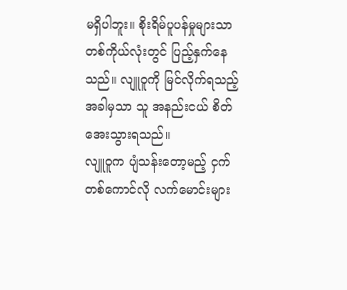မရှိပါဘူး။ စိုးရိမ်ပူပန်မှုများသာ တစ်ကိုယ်လုံးတွင် ပြည့်နှက်နေသည်။ လျူဝူကို မြင်လိုက်ရသည့် အခါမှသာ သူ အနည်းငယ် စိတ်အေးသွားရသည်။
လျူဝူက ပျံသန်းတော့မည့် ငှက်တစ်ကောင်လို လက်မောင်းများ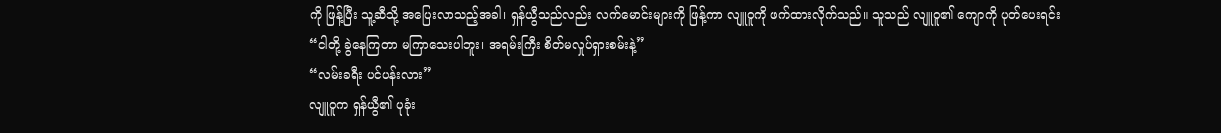ကို ဖြန့်ပြီး သူ့ဆီသို့ အပြေးလာသည့်အခါ၊ ရှန်ယွီသည်လည်း လက်မောင်းများကို ဖြန့်ကာ လျူဝူကို ဖက်ထားလိုက်သည်။ သူသည် လျူဝူ၏ ကျောကို ပုတ်ပေးရင်း
“ငါတို့ ခွဲနေကြတာ မကြာသေးပါဘူး၊ အရမ်းကြီး စိတ်မလှုပ်ရှားစမ်းနဲ့”
“လမ်းခရီး ပင်ပန်းလား”
လျူဝူက ရှန်ယွီ၏ ပုခုံး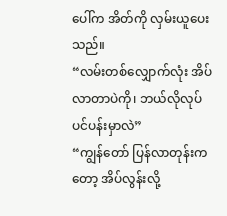ပေါ်က အိတ်ကို လှမ်းယူပေးသည်။
“လမ်းတစ်လျှောက်လုံး အိပ်လာတာပဲကို၊ ဘယ်လိုလုပ် ပင်ပန်းမှာလဲ”
“ကျွန်တော် ပြန်လာတုန်းကတော့ အိပ်လွန်းလို့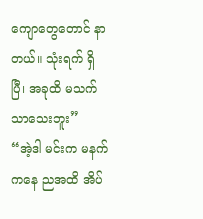ကျောတွေတောင် နာတယ်။ သုံးရက် ရှိပြီ၊ အခုထိ မသက်သာသေးဘူး”
“အဲ့ဒါ မင်းက မနက်ကနေ ညအထိ အိပ်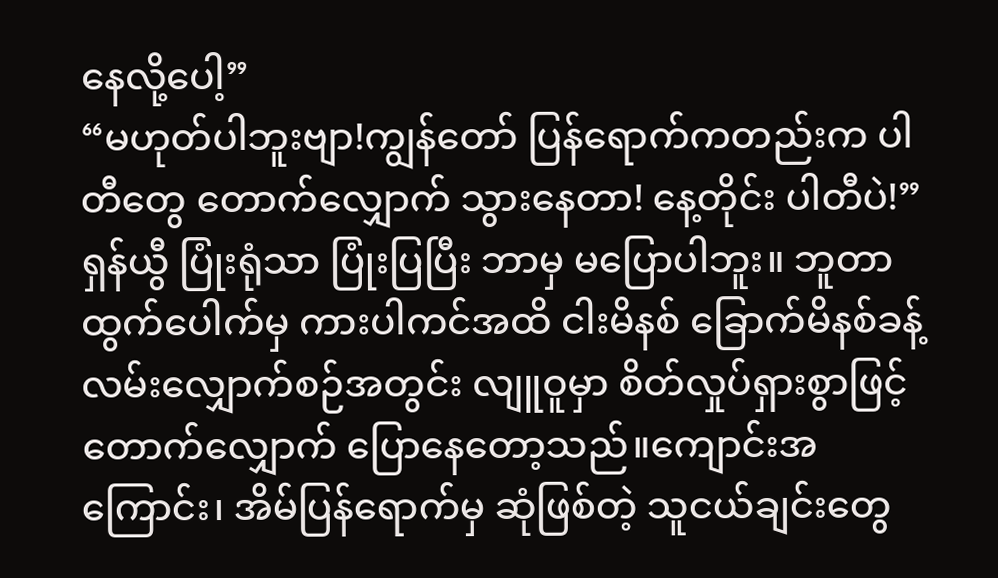နေလို့ပေါ့”
“မဟုတ်ပါဘူးဗျာ!ကျွန်တော် ပြန်ရောက်ကတည်းက ပါတီတွေ တောက်လျှောက် သွားနေတာ! နေ့တိုင်း ပါတီပဲ!”
ရှန်ယွီ ပြုံးရုံသာ ပြုံးပြပြီး ဘာမှ မပြောပါဘူး။ ဘူတာထွက်ပေါက်မှ ကားပါကင်အထိ ငါးမိနစ် ခြောက်မိနစ်ခန့် လမ်းလျှောက်စဉ်အတွင်း လျူဝူမှာ စိတ်လှုပ်ရှားစွာဖြင့် တောက်လျှောက် ပြောနေတော့သည်။ကျောင်းအကြောင်း၊ အိမ်ပြန်ရောက်မှ ဆုံဖြစ်တဲ့ သူငယ်ချင်းတွေ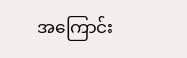အကြောင်း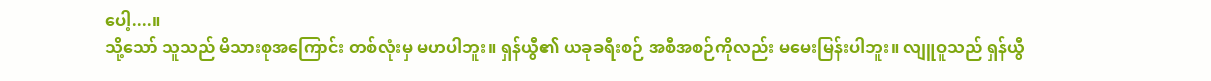ပေါ့....။
သို့သော် သူသည် မိသားစုအကြောင်း တစ်လုံးမှ မဟပါဘူး။ ရှန်ယွီ၏ ယခုခရီးစဉ် အစီအစဉ်ကိုလည်း မမေးမြန်းပါဘူး။ လျူဝူသည် ရှန်ယွီ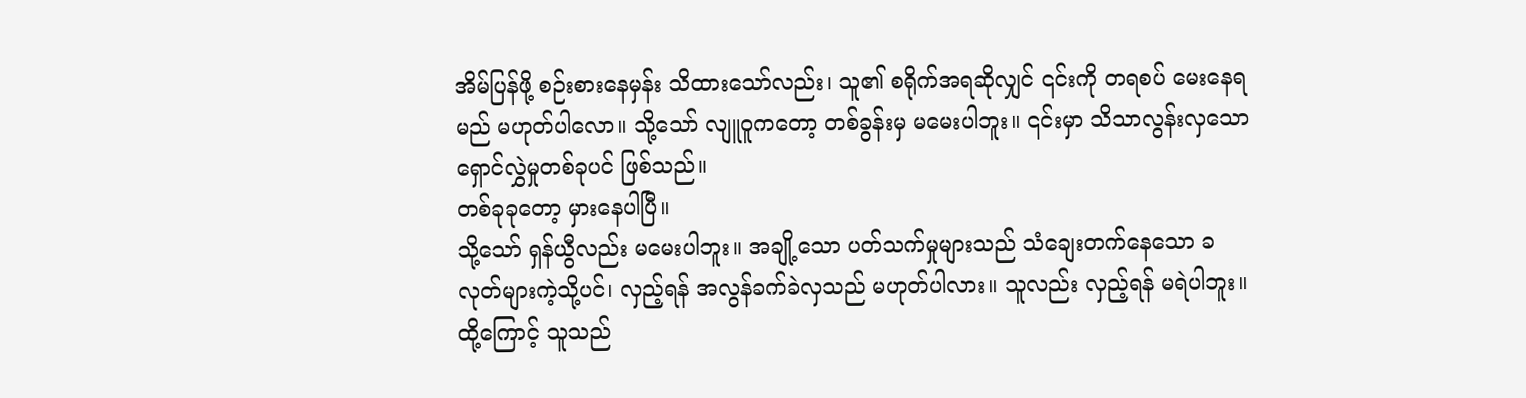အိမ်ပြန်ဖို့ စဉ်းစားနေမှန်း သိထားသော်လည်း၊ သူ၏ စရိုက်အရဆိုလျှင် ၎င်းကို တရစပ် မေးနေရမည် မဟုတ်ပါလော။ သို့သော် လျူဝူကတော့ တစ်ခွန်းမှ မမေးပါဘူး။ ၎င်းမှာ သိသာလွန်းလှသော ရှောင်လွှဲမှုတစ်ခုပင် ဖြစ်သည်။
တစ်ခုခုတော့ မှားနေပါပြီ။
သို့သော် ရှန်ယွီလည်း မမေးပါဘူး။ အချို့သော ပတ်သက်မှုများသည် သံချေးတက်နေသော ခလုတ်များကဲ့သို့ပင်၊ လှည့်ရန် အလွန်ခက်ခဲလှသည် မဟုတ်ပါလား။ သူလည်း လှည့်ရန် မရဲပါဘူး။ ထို့ကြောင့် သူသည်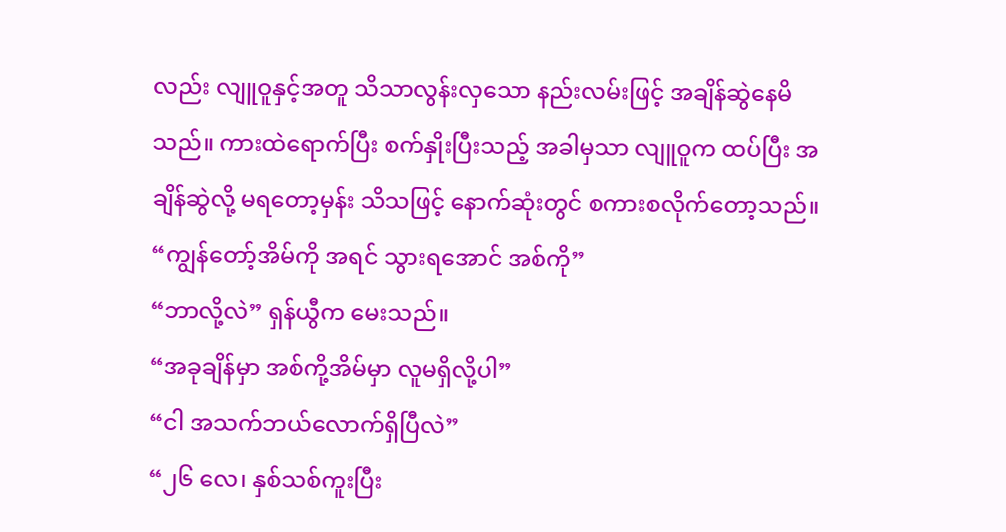လည်း လျူဝူနှင့်အတူ သိသာလွန်းလှသော နည်းလမ်းဖြင့် အချိန်ဆွဲနေမိသည်။ ကားထဲရောက်ပြီး စက်နှိုးပြီးသည့် အခါမှသာ လျူဝူက ထပ်ပြီး အချိန်ဆွဲလို့ မရတော့မှန်း သိသဖြင့် နောက်ဆုံးတွင် စကားစလိုက်တော့သည်။
“ကျွန်တော့်အိမ်ကို အရင် သွားရအောင် အစ်ကို”
“ဘာလို့လဲ” ရှန်ယွီက မေးသည်။
“အခုချိန်မှာ အစ်ကို့အိမ်မှာ လူမရှိလို့ပါ”
“ငါ အသက်ဘယ်လောက်ရှိပြီလဲ”
“၂၆ လေ၊ နှစ်သစ်ကူးပြီး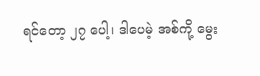ရင်တော့ ၂၇ ပေါ့၊ ဒါပေမဲ့ အစ်ကို့ မွေး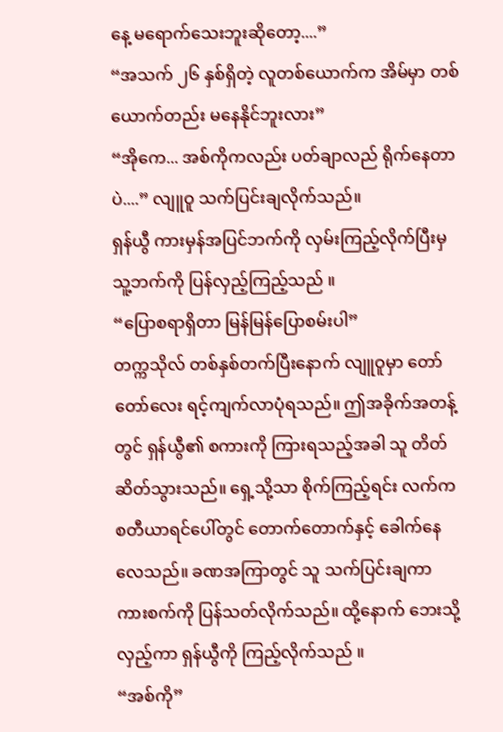နေ့ မရောက်သေးဘူးဆိုတော့....”
“အသက် ၂၆ နှစ်ရှိတဲ့ လူတစ်ယောက်က အိမ်မှာ တစ်ယောက်တည်း မနေနိုင်ဘူးလား”
“အိုကေ... အစ်ကိုကလည်း ပတ်ချာလည် ရိုက်နေတာပဲ....” လျူဝူ သက်ပြင်းချလိုက်သည်။
ရှန်ယွီ ကားမှန်အပြင်ဘက်ကို လှမ်းကြည့်လိုက်ပြီးမှ သူ့ဘက်ကို ပြန်လှည့်ကြည့်သည် ။
“ပြောစရာရှိတာ မြန်မြန်ပြောစမ်းပါ”
တက္ကသိုလ် တစ်နှစ်တက်ပြီးနောက် လျူဝူမှာ တော်တော်လေး ရင့်ကျက်လာပုံရသည်။ ဤအခိုက်အတန့်တွင် ရှန်ယွီ၏ စကားကို ကြားရသည့်အခါ သူ တိတ်ဆိတ်သွားသည်။ ရှေ့သို့သာ စိုက်ကြည့်ရင်း လက်က စတီယာရင်ပေါ်တွင် တောက်တောက်နှင့် ခေါက်နေလေသည်။ ခဏအကြာတွင် သူ သက်ပြင်းချကာ ကားစက်ကို ပြန်သတ်လိုက်သည်။ ထို့နောက် ဘေးသို့ လှည့်ကာ ရှန်ယွီကို ကြည့်လိုက်သည် ။
“အစ်ကို”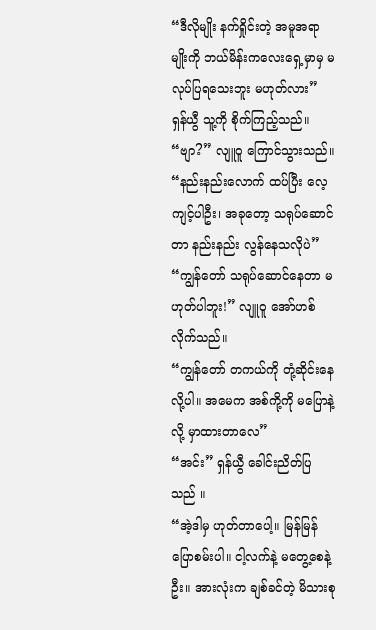“ဒီလိုမျိုး နက်ရှိုင်းတဲ့ အမူအရာမျိုးကို ဘယ်မိန်းကလေးရှေ့မှာမှ မလုပ်ပြရသေးဘူး မဟုတ်လား”
ရှန်ယွီ သူ့ကို စိုက်ကြည့်သည်။
“ဗျာ?” လျူဝူ ကြောင်သွားသည်။
“နည်းနည်းလောက် ထပ်ပြီး လေ့ကျင့်ပါဦး၊ အခုတော့ သရုပ်ဆောင်တာ နည်းနည်း လွန်နေသလိုပဲ”
“ကျွန်တော် သရုပ်ဆောင်နေတာ မဟုတ်ပါဘူး!” လျူဝူ အော်ဟစ်လိုက်သည်။
“ကျွန်တော် တကယ်ကို တုံ့ဆိုင်းနေလို့ပါ။ အမေက အစ်ကို့ကို မပြောနဲ့လို့ မှာထားတာလေ”
“အင်း” ရှန်ယွီ ခေါင်းညိတ်ပြသည် ။
“အဲ့ဒါမှ ဟုတ်တာပေါ့။ မြန်မြန်ပြောစမ်းပါ။ ငါ့လက်နဲ့ မတွေ့စေနဲ့ဦး။ အားလုံးက ချစ်ခင်တဲ့ မိသားစု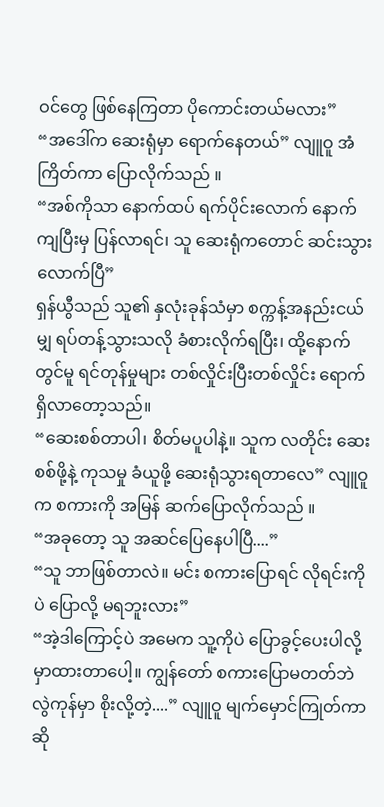ဝင်တွေ ဖြစ်နေကြတာ ပိုကောင်းတယ်မလား”
“အဒေါ်က ဆေးရုံမှာ ရောက်နေတယ်” လျူဝူ အံကြိတ်ကာ ပြောလိုက်သည် ။
“အစ်ကိုသာ နောက်ထပ် ရက်ပိုင်းလောက် နောက်ကျပြီးမှ ပြန်လာရင်၊ သူ ဆေးရုံကတောင် ဆင်းသွားလောက်ပြီ”
ရှန်ယွီသည် သူ၏ နှလုံးခုန်သံမှာ စက္ကန့်အနည်းငယ်မျှ ရပ်တန့်သွားသလို ခံစားလိုက်ရပြီး၊ ထို့နောက်တွင်မူ ရင်တုန်မှုများ တစ်လှိုင်းပြီးတစ်လှိုင်း ရောက်ရှိလာတော့သည်။
“ဆေးစစ်တာပါ၊ စိတ်မပူပါနဲ့။ သူက လတိုင်း ဆေးစစ်ဖို့နဲ့ ကုသမှု ခံယူဖို့ ဆေးရုံသွားရတာလေ” လျူဝူက စကားကို အမြန် ဆက်ပြောလိုက်သည် ။
“အခုတော့ သူ အဆင်ပြေနေပါပြီ....”
“သူ ဘာဖြစ်တာလဲ။ မင်း စကားပြောရင် လိုရင်းကိုပဲ ပြောလို့ မရဘူးလား”
“အဲ့ဒါကြောင့်ပဲ အမေက သူ့ကိုပဲ ပြောခွင့်ပေးပါလို့ မှာထားတာပေါ့။ ကျွန်တော် စကားပြောမတတ်ဘဲ လွဲကုန်မှာ စိုးလို့တဲ့....” လျူဝူ မျက်မှောင်ကြုတ်ကာ ဆို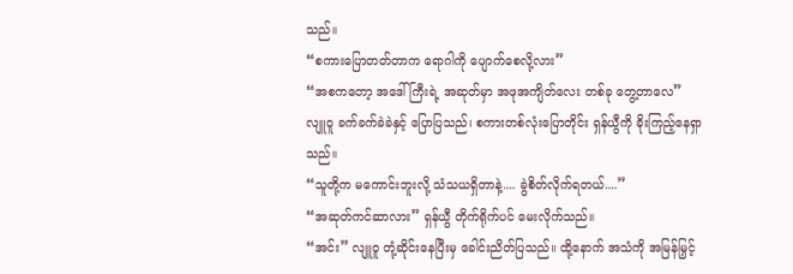သည်။
“စကားပြောတတ်တာက ရောဂါကို ပျောက်စေလို့လား”
“အစကတော့ အဒေါ်ကြီးရဲ့ အဆုတ်မှာ အဖုအကျိတ်လေး တစ်ခု တွေ့တာလေ”
လျူဝူ ခက်ခက်ခဲခဲနှင့် ပြောပြသည်၊ စကားတစ်လုံးပြောတိုင်း ရှန်ယွီကို ခိုးကြည့်နေရှာသည်။
“သူတို့က မကောင်းဘူးလို့ သံသယရှိတာနဲ့.... ခွဲစိတ်လိုက်ရတယ်....”
“အဆုတ်ကင်ဆာလား” ရှန်ယွီ တိုက်ရိုက်ပင် မေးလိုက်သည်။
“အင်း” လျူဝူ တုံ့ဆိုင်းနေပြီးမှ ခေါင်းညိတ်ပြသည်။ ထို့နောက် အသံကို အမြန်မြှင့်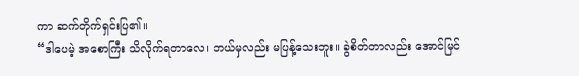ကာ ဆက်တိုက်ရှင်းပြ၏။
“ဒါပေမဲ့ အစောကြီး သိလိုက်ရတာလေ၊ ဘယ်မှလည်း မပြန့်သေးဘူး။ ခွဲစိတ်တာလည်း အောင်မြင်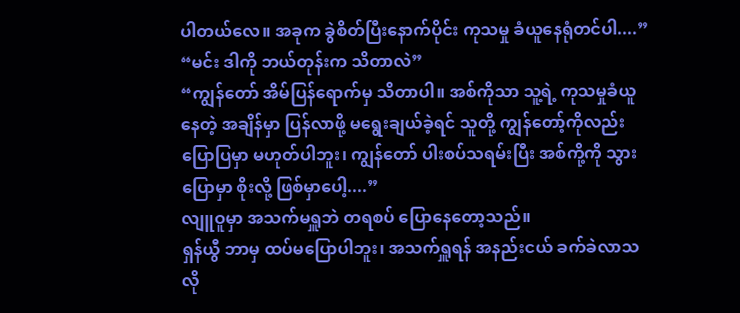ပါတယ်လေ။ အခုက ခွဲစိတ်ပြီးနောက်ပိုင်း ကုသမှု ခံယူနေရုံတင်ပါ....”
“မင်း ဒါကို ဘယ်တုန်းက သိတာလဲ”
“ကျွန်တော် အိမ်ပြန်ရောက်မှ သိတာပါ။ အစ်ကိုသာ သူ့ရဲ့ ကုသမှုခံယူနေတဲ့ အချိန်မှာ ပြန်လာဖို့ မရွေးချယ်ခဲ့ရင် သူတို့ ကျွန်တော့်ကိုလည်း ပြောပြမှာ မဟုတ်ပါဘူး၊ ကျွန်တော် ပါးစပ်သရမ်းပြီး အစ်ကို့ကို သွားပြောမှာ စိုးလို့ ဖြစ်မှာပေါ့....”
လျူဝူမှာ အသက်မရှူဘဲ တရစပ် ပြောနေတော့သည်။
ရှန်ယွီ ဘာမှ ထပ်မပြောပါဘူး၊ အသက်ရှူရန် အနည်းငယ် ခက်ခဲလာသလို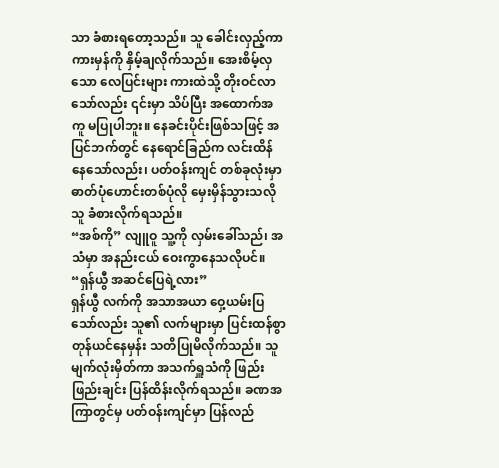သာ ခံစားရတော့သည်။ သူ ခေါင်းလှည့်ကာ ကားမှန်ကို နှိမ့်ချလိုက်သည်။ အေးစိမ့်လှသော လေပြင်းများ ကားထဲသို့ တိုးဝင်လာသော်လည်း ၎င်းမှာ သိပ်ပြီး အထောက်အကူ မပြုပါဘူး။ နေခင်းပိုင်းဖြစ်သဖြင့် အပြင်ဘက်တွင် နေရောင်ခြည်က လင်းထိန်နေသော်လည်း၊ ပတ်ဝန်းကျင် တစ်ခုလုံးမှာ ဓာတ်ပုံဟောင်းတစ်ပုံလို မှေးမှိန်သွားသလို သူ ခံစားလိုက်ရသည်။
“အစ်ကို” လျူဝူ သူ့ကို လှမ်းခေါ်သည်၊ အသံမှာ အနည်းငယ် ဝေးကွာနေသလိုပင်။
“ရှန်ယွီ အဆင်ပြေရဲ့လား”
ရှန်ယွီ လက်ကို အသာအယာ ဝှေ့ယမ်းပြသော်လည်း သူ၏ လက်များမှာ ပြင်းထန်စွာ တုန်ယင်နေမှန်း သတိပြုမိလိုက်သည်။ သူ မျက်လုံးမှိတ်ကာ အသက်ရှူသံကို ဖြည်းဖြည်းချင်း ပြန်ထိန်းလိုက်ရသည်။ ခဏအကြာတွင်မှ ပတ်ဝန်းကျင်မှာ ပြန်လည်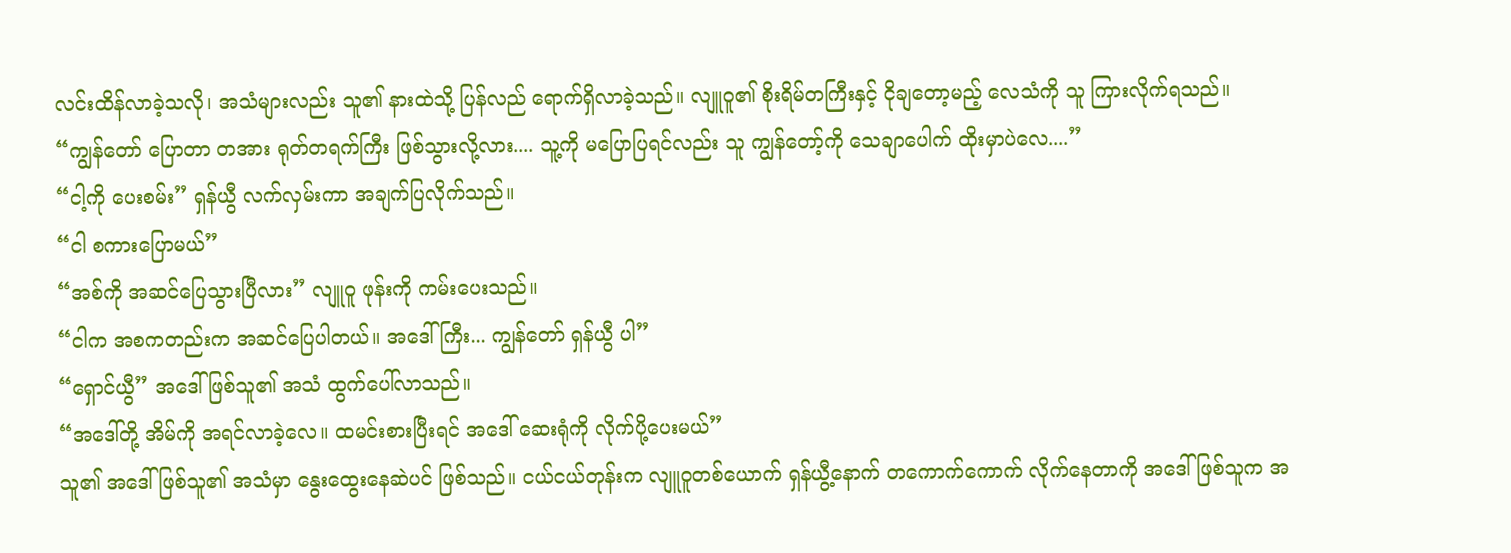လင်းထိန်လာခဲ့သလို၊ အသံများလည်း သူ၏ နားထဲသို့ ပြန်လည် ရောက်ရှိလာခဲ့သည်။ လျူဝူ၏ စိုးရိမ်တကြီးနှင့် ငိုချတော့မည့် လေသံကို သူ ကြားလိုက်ရသည်။
“ကျွန်တော် ပြောတာ တအား ရုတ်တရက်ကြီး ဖြစ်သွားလို့လား.... သူ့ကို မပြောပြရင်လည်း သူ ကျွန်တော့်ကို သေချာပေါက် ထိုးမှာပဲလေ....”
“ငါ့ကို ပေးစမ်း” ရှန်ယွီ လက်လှမ်းကာ အချက်ပြလိုက်သည်။
“ငါ စကားပြောမယ်”
“အစ်ကို အဆင်ပြေသွားပြီလား” လျူဝူ ဖုန်းကို ကမ်းပေးသည်။
“ငါက အစကတည်းက အဆင်ပြေပါတယ်။ အဒေါ်ကြီး... ကျွန်တော် ရှန်ယွီ ပါ”
“ရှောင်ယွီ” အဒေါ်ဖြစ်သူ၏ အသံ ထွက်ပေါ်လာသည်။
“အဒေါ်တို့ အိမ်ကို အရင်လာခဲ့လေ။ ထမင်းစားပြီးရင် အဒေါ် ဆေးရုံကို လိုက်ပို့ပေးမယ်”
သူ၏ အဒေါ်ဖြစ်သူ၏ အသံမှာ နွေးထွေးနေဆဲပင် ဖြစ်သည်။ ငယ်ငယ်တုန်းက လျူဝူတစ်ယောက် ရှန်ယွီ့နောက် တကောက်ကောက် လိုက်နေတာကို အဒေါ်ဖြစ်သူက အ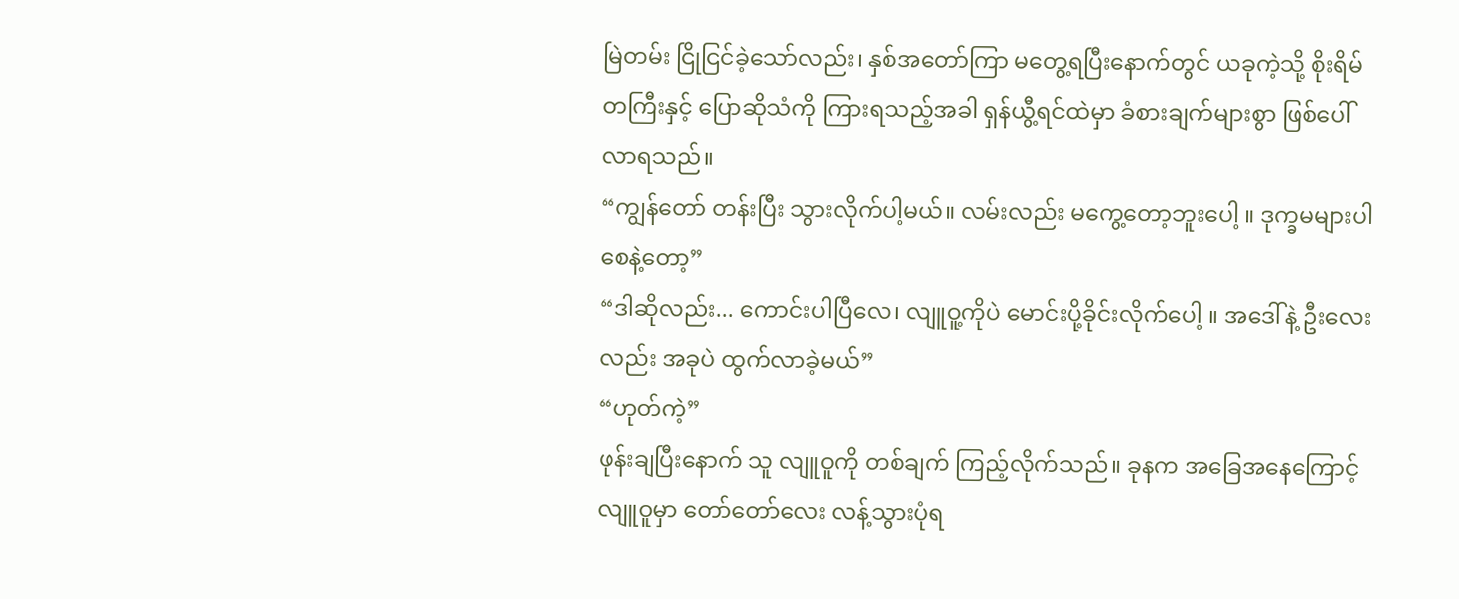မြဲတမ်း ငြိုငြင်ခဲ့သော်လည်း၊ နှစ်အတော်ကြာ မတွေ့ရပြီးနောက်တွင် ယခုကဲ့သို့ စိုးရိမ်တကြီးနှင့် ပြောဆိုသံကို ကြားရသည့်အခါ ရှန်ယွီ့ရင်ထဲမှာ ခံစားချက်များစွာ ဖြစ်ပေါ်လာရသည်။
“ကျွန်တော် တန်းပြီး သွားလိုက်ပါ့မယ်။ လမ်းလည်း မကွေ့တော့ဘူးပေါ့ ။ ဒုက္ခမများပါစေနဲ့တော့”
“ဒါဆိုလည်း... ကောင်းပါပြီလေ၊ လျူဝူ့ကိုပဲ မောင်းပို့ခိုင်းလိုက်ပေါ့ ။ အဒေါ်နဲ့ ဦးလေးလည်း အခုပဲ ထွက်လာခဲ့မယ်”
“ဟုတ်ကဲ့”
ဖုန်းချပြီးနောက် သူ လျူဝူကို တစ်ချက် ကြည့်လိုက်သည်။ ခုနက အခြေအနေကြောင့် လျူဝူမှာ တော်တော်လေး လန့်သွားပုံရ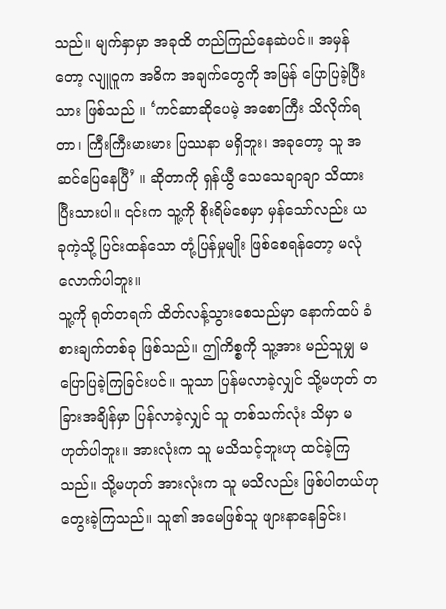သည်။ မျက်နှာမှာ အခုထိ တည်ကြည်နေဆဲပင်။ အမှန်တော့ လျူဝူက အဓိက အချက်တွေကို အမြန် ပြောပြခဲ့ပြီးသား ဖြစ်သည် ။ ‘ကင်ဆာဆိုပေမဲ့ အစောကြီး သိလိုက်ရတာ၊ ကြီးကြီးမားမား ပြဿနာ မရှိဘူး၊ အခုတော့ သူ အဆင်ပြေနေပြီ’ ။ ဆိုတာကို ရှန်ယွီ သေသေချာချာ သိထားပြီးသားပါ။ ၎င်းက သူ့ကို စိုးရိမ်စေမှာ မှန်သော်လည်း ယခုကဲ့သို့ ပြင်းထန်သော တုံ့ပြန်မှုမျိုး ဖြစ်စေရန်တော့ မလုံလောက်ပါဘူး။
သူ့ကို ရုတ်တရက် ထိတ်လန့်သွားစေသည်မှာ နောက်ထပ် ခံစားချက်တစ်ခု ဖြစ်သည်။ ဤကိစ္စကို သူ့အား မည်သူမျှ မပြောပြခဲ့ကြခြင်းပင်။ သူသာ ပြန်မလာခဲ့လျှင် သို့မဟုတ် တခြားအချိန်မှာ ပြန်လာခဲ့လျှင် သူ တစ်သက်လုံး သိမှာ မဟုတ်ပါဘူး။ အားလုံးက သူ မသိသင့်ဘူးဟု ထင်ခဲ့ကြသည်။ သို့မဟုတ် အားလုံးက သူ မသိလည်း ဖြစ်ပါတယ်ဟု တွေးခဲ့ကြသည်။ သူ၏ အမေဖြစ်သူ ဖျားနာနေခြင်း၊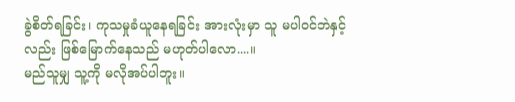ခွဲစိတ်ရခြင်း၊ ကုသမှုခံယူနေရခြင်း အားလုံးမှာ သူ မပါဝင်ဘဲနှင့်လည်း ဖြစ်မြောက်နေသည် မဟုတ်ပါလော....။
မည်သူမျှ သူ့ကို မလိုအပ်ပါဘူး။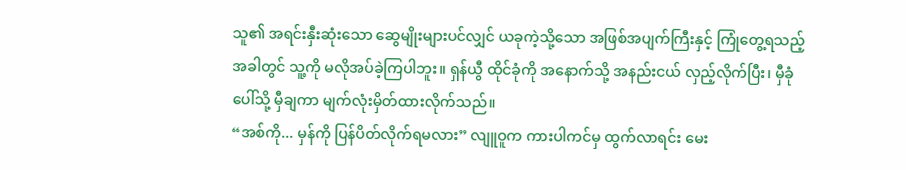သူ၏ အရင်းနှီးဆုံးသော ဆွေမျိုးများပင်လျှင် ယခုကဲ့သို့သော အဖြစ်အပျက်ကြီးနှင့် ကြုံတွေ့ရသည့် အခါတွင် သူ့ကို မလိုအပ်ခဲ့ကြပါဘူး။ ရှန်ယွီ ထိုင်ခုံကို အနောက်သို့ အနည်းငယ် လှည့်လိုက်ပြီး၊ မှီခုံပေါ်သို့ မှီချကာ မျက်လုံးမှိတ်ထားလိုက်သည်။
“အစ်ကို... မှန်ကို ပြန်ပိတ်လိုက်ရမလား” လျူဝူက ကားပါကင်မှ ထွက်လာရင်း မေး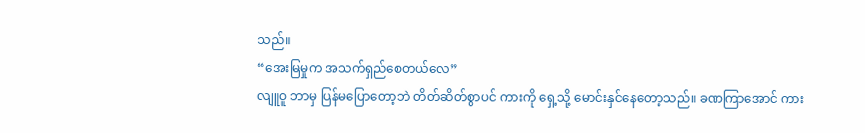သည်။
“အေးမြမှုက အသက်ရှည်စေတယ်လေ”
လျူဝူ ဘာမှ ပြန်မပြောတော့ဘဲ တိတ်ဆိတ်စွာပင် ကားကို ရှေ့သို့ မောင်းနှင်နေတော့သည်။ ခဏကြာအောင် ကား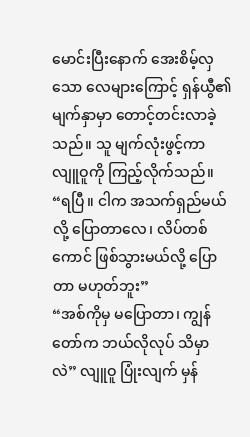မောင်းပြီးနောက် အေးစိမ့်လှသော လေများကြောင့် ရှန်ယွီ၏ မျက်နှာမှာ တောင့်တင်းလာခဲ့သည်။ သူ မျက်လုံးဖွင့်ကာ လျူဝူကို ကြည့်လိုက်သည်။
“ရပြီ။ ငါက အသက်ရှည်မယ်လို့ ပြောတာလေ၊ လိပ်တစ်ကောင် ဖြစ်သွားမယ်လို့ ပြောတာ မဟုတ်ဘူး”
“အစ်ကိုမှ မပြောတာ၊ ကျွန်တော်က ဘယ်လိုလုပ် သိမှာလဲ” လျူဝူ ပြုံးလျက် မှန်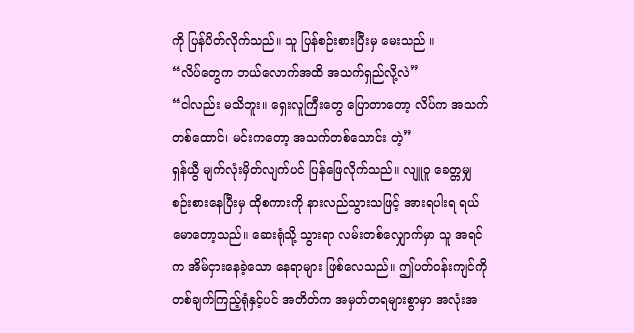ကို ပြန်ပိတ်လိုက်သည်။ သူ ပြန်စဉ်းစားပြီးမှ မေးသည် ။
“လိပ်တွေက ဘယ်လောက်အထိ အသက်ရှည်လို့လဲ”
“ငါလည်း မသိဘူး။ ရှေးလူကြီးတွေ ပြောတာတော့ လိပ်က အသက်တစ်ထောင်၊ မင်းကတော့ အသက်တစ်သောင်း တဲ့”
ရှန်ယွီ မျက်လုံးမှိတ်လျက်ပင် ပြန်ဖြေလိုက်သည်။ လျူဝူ ခေတ္တမျှ စဉ်းစားနေပြီးမှ ထိုစကားကို နားလည်သွားသဖြင့် အားရပါးရ ရယ်မောတော့သည်။ ဆေးရုံသို့ သွားရာ လမ်းတစ်လျှောက်မှာ သူ အရင်က အိမ်ငှားနေခဲ့သော နေရာများ ဖြစ်လေသည်။ ဤပတ်ဝန်းကျင်ကို တစ်ချက်ကြည့်ရုံနှင့်ပင် အတိတ်က အမှတ်တရများစွာမှာ အလုံးအ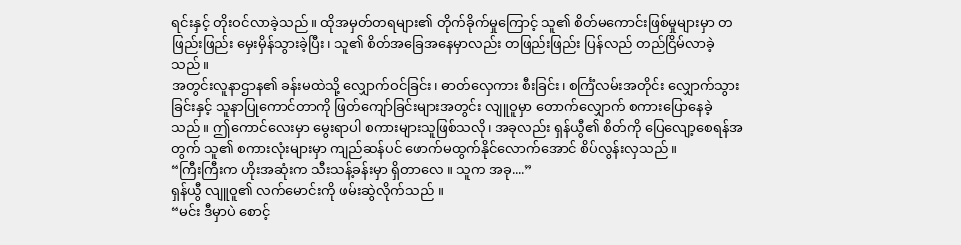ရင်းနှင့် တိုးဝင်လာခဲ့သည်။ ထိုအမှတ်တရများ၏ တိုက်ခိုက်မှုကြောင့် သူ၏ စိတ်မကောင်းဖြစ်မှုများမှာ တဖြည်းဖြည်း မှေးမှိန်သွားခဲ့ပြီး၊ သူ၏ စိတ်အခြေအနေမှာလည်း တဖြည်းဖြည်း ပြန်လည် တည်ငြိမ်လာခဲ့သည်။
အတွင်းလူနာဌာန၏ ခန်းမထဲသို့ လျှောက်ဝင်ခြင်း၊ ဓာတ်လှေကား စီးခြင်း၊ စင်္ကြံလမ်းအတိုင်း လျှောက်သွားခြင်းနှင့် သူနာပြုကောင်တာကို ဖြတ်ကျော်ခြင်းများအတွင်း လျူဝူမှာ တောက်လျှောက် စကားပြောနေခဲ့သည်။ ဤကောင်လေးမှာ မွေးရာပါ စကားများသူဖြစ်သလို၊ အခုလည်း ရှန်ယွီ၏ စိတ်ကို ပြေလျော့စေရန်အတွက် သူ၏ စကားလုံးများမှာ ကျည်ဆန်ပင် ဖောက်မထွက်နိုင်လောက်အောင် စိပ်လွန်းလှသည်။
“ကြီးကြီးက ဟိုးအဆုံးက သီးသန့်ခန်းမှာ ရှိတာလေ ။ သူက အခု....”
ရှန်ယွီ လျူဝူ၏ လက်မောင်းကို ဖမ်းဆွဲလိုက်သည် ။
“မင်း ဒီမှာပဲ စောင့်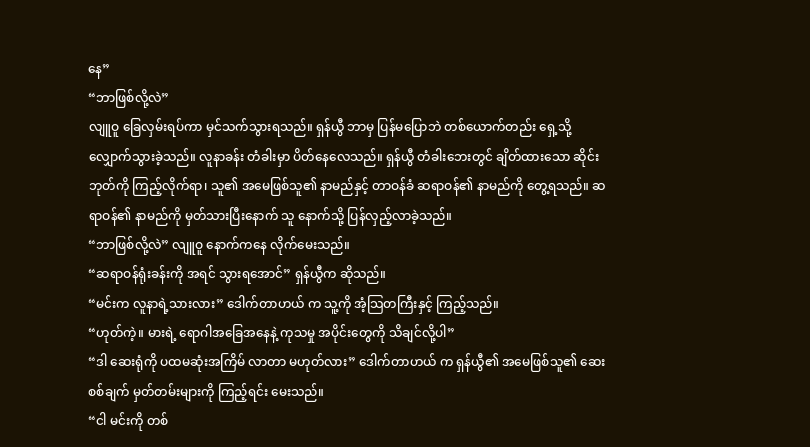နေ”
“ဘာဖြစ်လို့လဲ”
လျူဝူ ခြေလှမ်းရပ်ကာ မှင်သက်သွားရသည်။ ရှန်ယွီ ဘာမှ ပြန်မပြောဘဲ တစ်ယောက်တည်း ရှေ့သို့ လျှောက်သွားခဲ့သည်။ လူနာခန်း တံခါးမှာ ပိတ်နေလေသည်။ ရှန်ယွီ တံခါးဘေးတွင် ချိတ်ထားသော ဆိုင်းဘုတ်ကို ကြည့်လိုက်ရာ၊ သူ၏ အမေဖြစ်သူ၏ နာမည်နှင့် တာဝန်ခံ ဆရာဝန်၏ နာမည်ကို တွေ့ရသည်။ ဆရာဝန်၏ နာမည်ကို မှတ်သားပြီးနောက် သူ နောက်သို့ ပြန်လှည့်လာခဲ့သည်။
“ဘာဖြစ်လို့လဲ” လျူဝူ နောက်ကနေ လိုက်မေးသည်။
“ဆရာဝန်ရုံးခန်းကို အရင် သွားရအောင်” ရှန်ယွီက ဆိုသည်။
“မင်းက လူနာရဲ့သားလား” ဒေါက်တာဟယ် က သူ့ကို အံ့သြတကြီးနှင့် ကြည့်သည်။
“ဟုတ်ကဲ့။ မားရဲ့ ရောဂါအခြေအနေနဲ့ ကုသမှု အပိုင်းတွေကို သိချင်လို့ပါ”
“ဒါ ဆေးရုံကို ပထမဆုံးအကြိမ် လာတာ မဟုတ်လား” ဒေါက်တာဟယ် က ရှန်ယွီ၏ အမေဖြစ်သူ၏ ဆေးစစ်ချက် မှတ်တမ်းများကို ကြည့်ရင်း မေးသည်။
“ငါ မင်းကို တစ်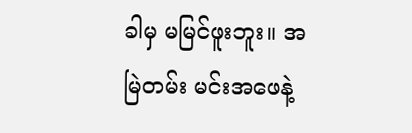ခါမှ မမြင်ဖူးဘူး။ အမြဲတမ်း မင်းအဖေနဲ့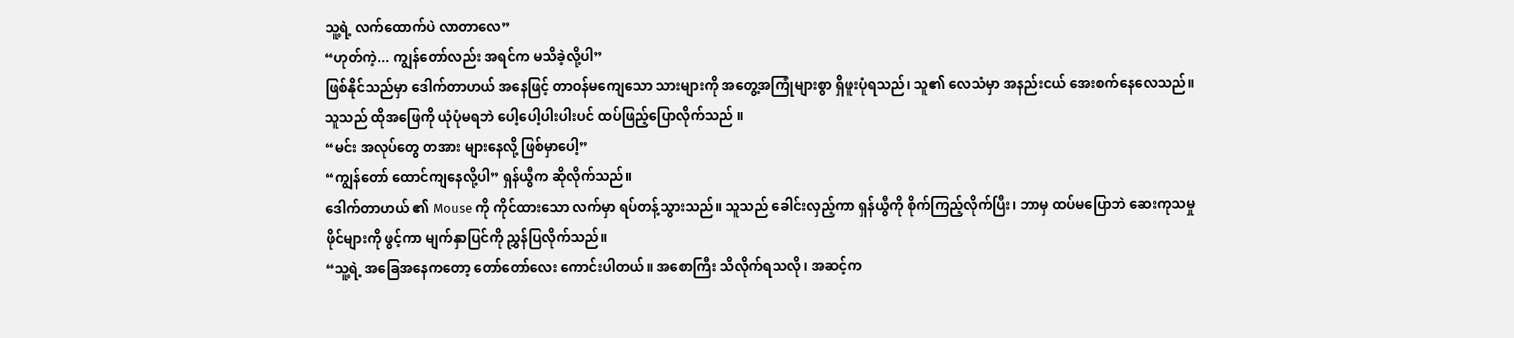သူ့ရဲ့ လက်ထောက်ပဲ လာတာလေ”
“ဟုတ်ကဲ့... ကျွန်တော်လည်း အရင်က မသိခဲ့လို့ပါ”
ဖြစ်နိုင်သည်မှာ ဒေါက်တာဟယ် အနေဖြင့် တာဝန်မကျေသော သားများကို အတွေ့အကြုံများစွာ ရှိဖူးပုံရသည်၊ သူ၏ လေသံမှာ အနည်းငယ် အေးစက်နေလေသည်။ သူသည် ထိုအဖြေကို ယုံပုံမရဘဲ ပေါ့ပေါ့ပါးပါးပင် ထပ်ဖြည့်ပြောလိုက်သည် ။
“မင်း အလုပ်တွေ တအား များနေလို့ ဖြစ်မှာပေါ့”
“ကျွန်တော် ထောင်ကျနေလို့ပါ” ရှန်ယွီက ဆိုလိုက်သည်။
ဒေါက်တာဟယ် ၏ Mouse ကို ကိုင်ထားသော လက်မှာ ရပ်တန့်သွားသည်။ သူသည် ခေါင်းလှည့်ကာ ရှန်ယွီကို စိုက်ကြည့်လိုက်ပြီး၊ ဘာမှ ထပ်မပြောဘဲ ဆေးကုသမှု ဖိုင်များကို ဖွင့်ကာ မျက်နှာပြင်ကို ညွှန်ပြလိုက်သည်။
“သူ့ရဲ့ အခြေအနေကတော့ တော်တော်လေး ကောင်းပါတယ်။ အစောကြီး သိလိုက်ရသလို၊ အဆင့်က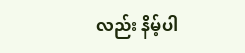လည်း နိမ့်ပါ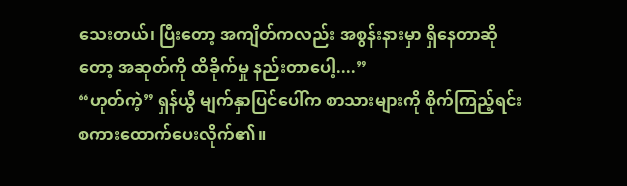သေးတယ်၊ ပြီးတော့ အကျိတ်ကလည်း အစွန်းနားမှာ ရှိနေတာဆိုတော့ အဆုတ်ကို ထိခိုက်မှု နည်းတာပေါ့....”
“ဟုတ်ကဲ့” ရှန်ယွီ မျက်နှာပြင်ပေါ်က စာသားများကို စိုက်ကြည့်ရင်း စကားထောက်ပေးလိုက်၏။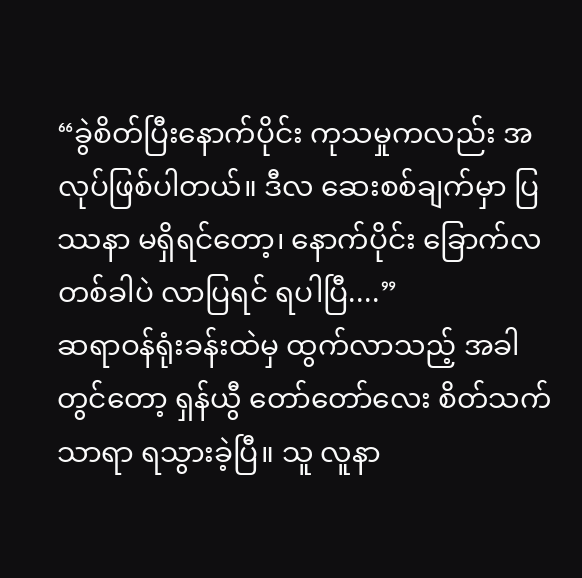“ခွဲစိတ်ပြီးနောက်ပိုင်း ကုသမှုကလည်း အလုပ်ဖြစ်ပါတယ်။ ဒီလ ဆေးစစ်ချက်မှာ ပြဿနာ မရှိရင်တော့၊ နောက်ပိုင်း ခြောက်လတစ်ခါပဲ လာပြရင် ရပါပြီ....”
ဆရာဝန်ရုံးခန်းထဲမှ ထွက်လာသည့် အခါတွင်တော့ ရှန်ယွီ တော်တော်လေး စိတ်သက်သာရာ ရသွားခဲ့ပြီ။ သူ လူနာ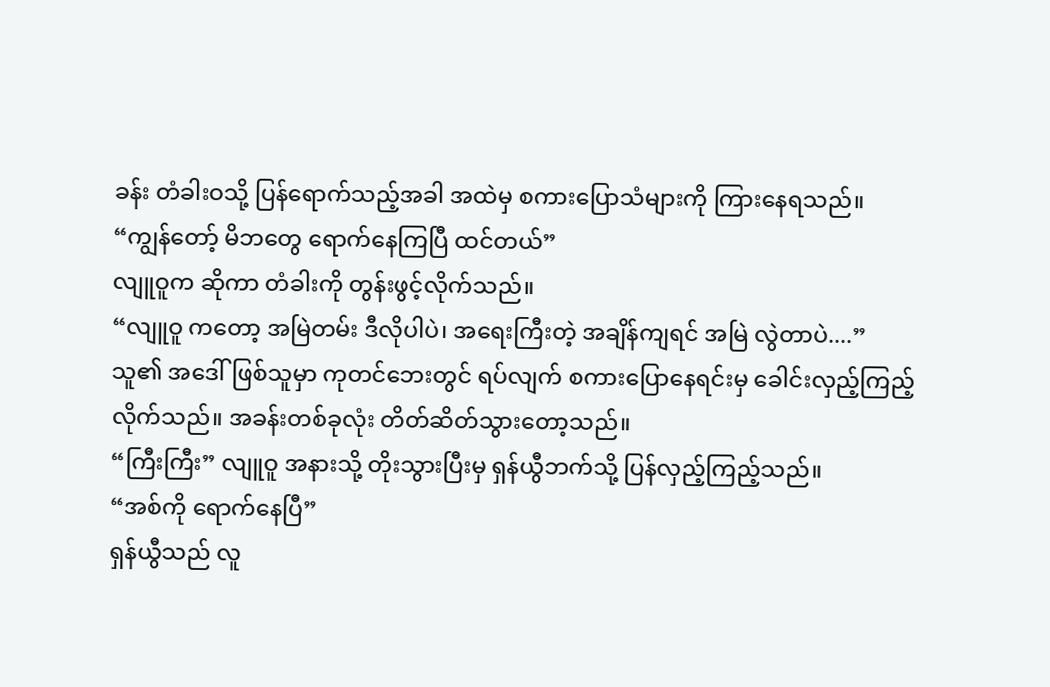ခန်း တံခါးဝသို့ ပြန်ရောက်သည့်အခါ အထဲမှ စကားပြောသံများကို ကြားနေရသည်။
“ကျွန်တော့် မိဘတွေ ရောက်နေကြပြီ ထင်တယ်”
လျူဝူက ဆိုကာ တံခါးကို တွန်းဖွင့်လိုက်သည်။
“လျူဝူ ကတော့ အမြဲတမ်း ဒီလိုပါပဲ၊ အရေးကြီးတဲ့ အချိန်ကျရင် အမြဲ လွဲတာပဲ....”
သူ၏ အဒေါ်ဖြစ်သူမှာ ကုတင်ဘေးတွင် ရပ်လျက် စကားပြောနေရင်းမှ ခေါင်းလှည့်ကြည့်လိုက်သည်။ အခန်းတစ်ခုလုံး တိတ်ဆိတ်သွားတော့သည်။
“ကြီးကြီး” လျူဝူ အနားသို့ တိုးသွားပြီးမှ ရှန်ယွီဘက်သို့ ပြန်လှည့်ကြည့်သည်။
“အစ်ကို ရောက်နေပြီ”
ရှန်ယွီသည် လူ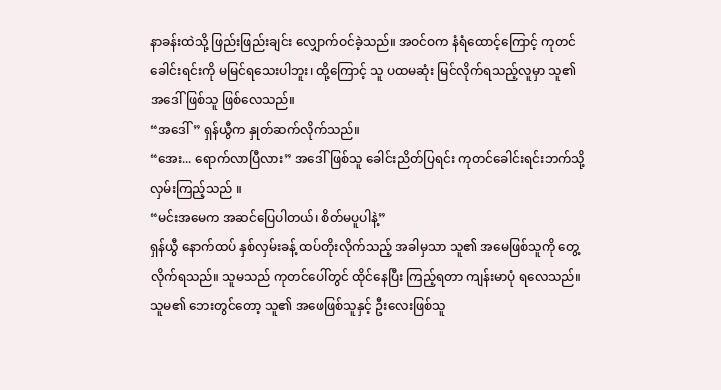နာခန်းထဲသို့ ဖြည်းဖြည်းချင်း လျှောက်ဝင်ခဲ့သည်။ အဝင်ဝက နံရံထောင့်ကြောင့် ကုတင်ခေါင်းရင်းကို မမြင်ရသေးပါဘူး၊ ထို့ကြောင့် သူ ပထမဆုံး မြင်လိုက်ရသည့်လူမှာ သူ၏ အဒေါ်ဖြစ်သူ ဖြစ်လေသည်။
“အဒေါ်” ရှန်ယွီက နှုတ်ဆက်လိုက်သည်။
“အေး... ရောက်လာပြီလား” အဒေါ်ဖြစ်သူ ခေါင်းညိတ်ပြရင်း ကုတင်ခေါင်းရင်းဘက်သို့ လှမ်းကြည့်သည် ။
“မင်းအမေက အဆင်ပြေပါတယ်၊ စိတ်မပူပါနဲ့”
ရှန်ယွီ နောက်ထပ် နှစ်လှမ်းခန့် ထပ်တိုးလိုက်သည့် အခါမှသာ သူ၏ အမေဖြစ်သူကို တွေ့လိုက်ရသည်။ သူမသည် ကုတင်ပေါ်တွင် ထိုင်နေပြီး ကြည့်ရတာ ကျန်းမာပုံ ရလေသည်။ သူမ၏ ဘေးတွင်တော့ သူ၏ အဖေဖြစ်သူနှင့် ဦးလေးဖြစ်သူ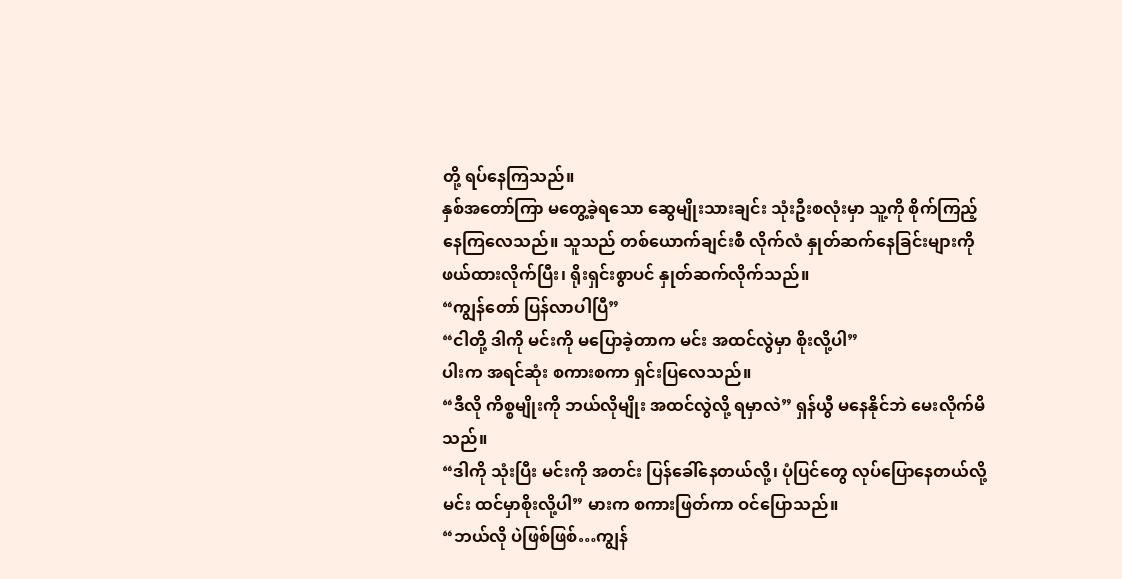တို့ ရပ်နေကြသည်။
နှစ်အတော်ကြာ မတွေ့ခဲ့ရသော ဆွေမျိုးသားချင်း သုံးဦးစလုံးမှာ သူ့ကို စိုက်ကြည့်နေကြလေသည်။ သူသည် တစ်ယောက်ချင်းစီ လိုက်လံ နှုတ်ဆက်နေခြင်းများကို ဖယ်ထားလိုက်ပြီး၊ ရိုးရှင်းစွာပင် နှုတ်ဆက်လိုက်သည်။
“ကျွန်တော် ပြန်လာပါပြီ”
“ငါတို့ ဒါကို မင်းကို မပြောခဲ့တာက မင်း အထင်လွဲမှာ စိုးလို့ပါ”
ပါးက အရင်ဆုံး စကားစကာ ရှင်းပြလေသည်။
“ဒီလို ကိစ္စမျိုးကို ဘယ်လိုမျိုး အထင်လွဲလို့ ရမှာလဲ” ရှန်ယွီ မနေနိုင်ဘဲ မေးလိုက်မိသည်။
“ဒါကို သုံးပြီး မင်းကို အတင်း ပြန်ခေါ်နေတယ်လို့၊ ပုံပြင်တွေ လုပ်ပြောနေတယ်လို့ မင်း ထင်မှာစိုးလို့ပါ” မားက စကားဖြတ်ကာ ဝင်ပြောသည်။
“ဘယ်လို ပဲဖြစ်ဖြစ်…ကျွန်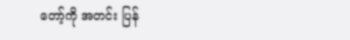တော့်ကို အတင်း ပြန်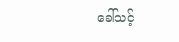ခေါ်သင့်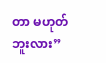တာ မဟုတ်ဘူးလား”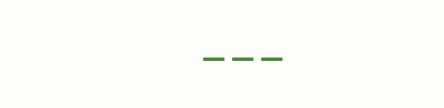___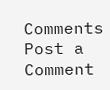Comments
Post a Comment